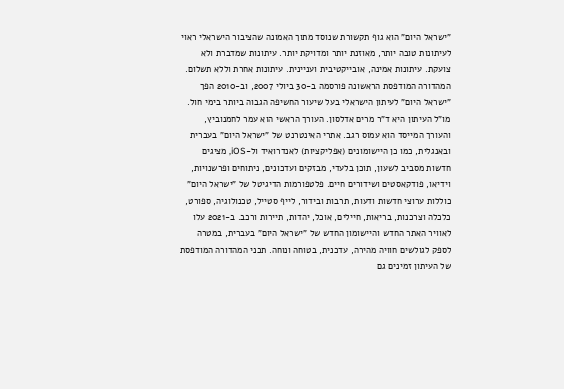"ישראל היום" הוא גוף תקשורת שנוסד מתוך האמונה שהציבור הישראלי ראוי לעיתונות טובה יותר, מאוזנת יותר ומדויקת יותר. עיתונות שמדברת ולא צועקת. עיתונות אמינה, אובייקטיבית ועניינית. עיתונות אחרת וללא תשלום. המהדורה המודפסת הראשונה פורסמה ב-30 ביולי 2007, וב-2010 הפך "ישראל היום" לעיתון הישראלי בעל שיעור החשיפה הגבוה ביותר בימי חול. מו"ל העיתון היא ד"ר מרים אדלסון. העורך הראשי הוא עמר לחמנוביץ, והעורך המייסד הוא עמוס רגב. אתרי האינטרנט של "ישראל היום" בעברית ובאנגלית, כמו כן היישומונים (אפליקציות) לאנדרואיד ול-iOS, מציגים חדשות מסביב לשעון, תוכן בלעדי, מבזקים ועדכונים, ניתוחים ופרשנויות, וידיאו, פודקאסטים ושידורים חיים. פלטפורמות הדיגיטל של "ישראל היום" כוללות ערוצי חדשות ודעות, תרבות ובידור, לייף סטייל, טכנולוגיה, ספורט, כלכלה וצרכנות, בריאות, חיילים, אוכל, יהדות, תיירות ורכב. ב-2021 עלו לאוויר האתר החדש והיישומון החדש של "ישראל היום" בעברית, במטרה לספק לגולשים חוויה מהירה, עדכנית, בטוחה ונוחה. תכני המהדורה המודפסת של העיתון זמינים גם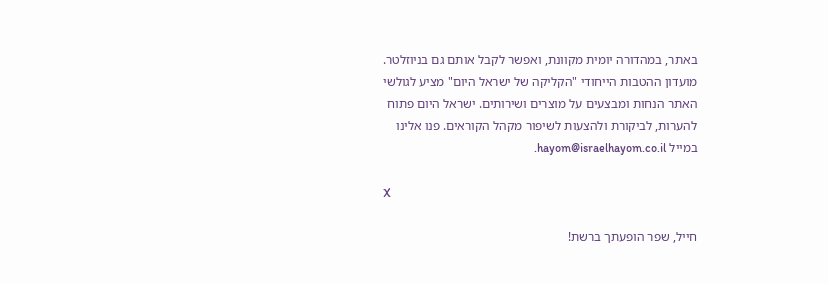באתר, במהדורה יומית מקוונת, ואפשר לקבל אותם גם בניוזלטר. מועדון ההטבות הייחודי "הקליקה של ישראל היום" מציע לגולשי האתר הנחות ומבצעים על מוצרים ושירותים. ישראל היום פתוח להערות, לביקורת ולהצעות לשיפור מקהל הקוראים. פנו אלינו במייל hayom@israelhayom.co.il.

X

חייל, שפר הופעתך ברשת!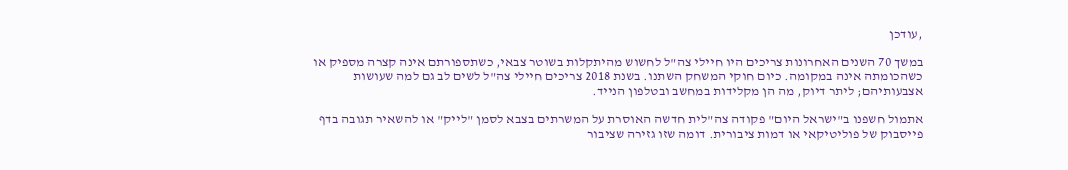,עודכן

במשך 70 השנים האחרונות צריכים היו חיילי צה"ל לחשוש מהיתקלות בשוטר צבאי, כשתספורתם אינה קצרה מספיק או כשהכומתה אינה במקומה. כיום חוקי המשחק השתנו. בשנת 2018 צריכים חיילי צה"ל לשים לב גם למה שעושות אצבעותיהם; ליתר דיוק, מה הן מקלידות במחשב ובטלפון הנייד.

אתמול חשפנו ב"ישראל היום" פקודה צה"לית חדשה האוסרת על המשרתים בצבא לסמן "לייק" או להשאיר תגובה בדף פייסבוק של פוליטיקאי או דמות ציבורית. דומה שזו גזירה שציבור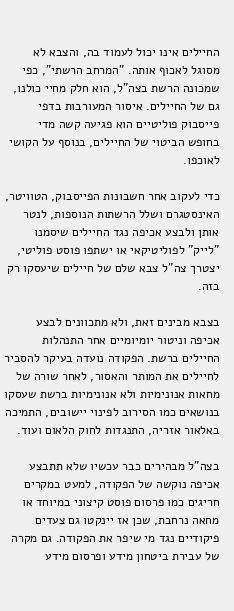החיילים אינו יכול לעמוד בה, והצבא לא מסוגל לאכוף אותה. "המרחב הרשתי", כפי שמכונה הרשת בצה"ל, הוא חלק מחיי כולנו, גם של החיילים. איסור המעורבות בדפי פייסבוק פוליטיים הוא פגיעה קשה מדי בחופש הביטוי של החיילים, בנוסף על הקושי לאוכפו.

כדי לעקוב אחר חשבונות הפייסבוק, הטוויטר, האינסטגרם ושלל הרשתות הנוספות, לנטר אותן ולבצע אכיפה נגד החיילים שיסמנו "לייק" לפוליטיקאי או ישתפו פוסט פוליטי, יצטרך צה"ל צבא שלם של חיילים שיעסקו רק בזה.

בצבא מבינים זאת, ולא מתכוונים לבצע אכיפה וניטור יומיומיים אחר התנהלות החיילים ברשת. הפקודה נועדה בעיקר להסביר לחיילים את המותר והאסור, לאחר שורה של מחאות אנונימיות ולא אנונימיות ברשת שעסקו בנושאים כמו הסירוב לפינוי יישובים, התמיכה באלאור אזריה, התנגדות לחוק הלאום ועוד.

בצה"ל מבהירים כבר עכשיו שלא תתבצע אכיפה נוקשה של הפקודה, למעט במקרים חריגים כמו פרסום פוסט קיצוני במיוחד או מחאה נרחבת, שכן אז יינקטו גם צעדים פיקודיים נגד מי שיפר את הפקודה. גם מקרה של עבירת ביטחון מידע ופרסום מידע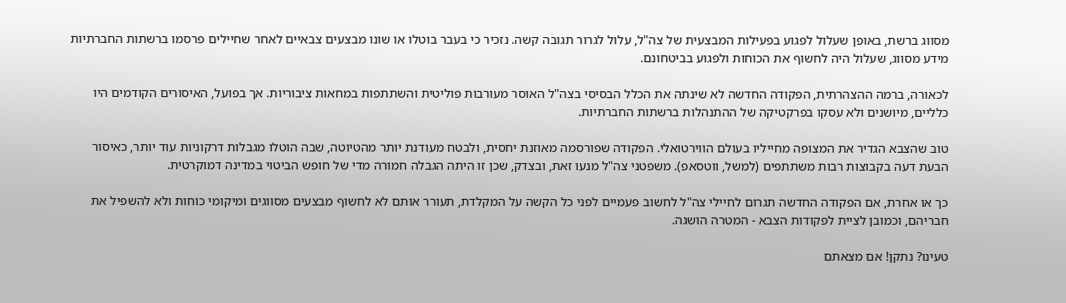מסווג ברשת, באופן שעלול לפגוע בפעילות המבצעית של צה"ל, עלול לגרור תגובה קשה. נזכיר כי בעבר בוטלו או שונו מבצעים צבאיים לאחר שחיילים פרסמו ברשתות החברתיות מידע מסווג, שעלול היה לחשוף את הכוחות ולפגוע בביטחונם.

לכאורה, ברמה ההצהרתית, הפקודה החדשה לא שינתה את הכלל הבסיסי בצה"ל האוסר מעורבות פוליטית והשתתפות במחאות ציבוריות. אך בפועל, האיסורים הקודמים היו כלליים, מיושנים ולא עסקו בפרקטיקה של ההתנהלות ברשתות החברתיות.

טוב שהצבא הגדיר את המצופה מחייליו בעולם הווירטואלי. הפקודה שפורסמה מאוזנת יחסית, ולבטח מעודנת יותר מהטיוטה, שבה הוטלו מגבלות דרקוניות עוד יותר, כאיסור הבעת דעה בקבוצות רבות משתתפים (למשל, ווטסאפ). משפטני צה"ל מנעו זאת, ובצדק, שכן זו היתה הגבלה חמורה מדי של חופש הביטוי במדינה דמוקרטית.

כך או אחרת, אם הפקודה החדשה תגרום לחיילי צה"ל לחשוב פעמיים לפני כל הקשה על המקלדת, תעורר אותם לא לחשוף מבצעים מסווגים ומיקומי כוחות ולא להשפיל את חבריהם, וכמובן לציית לפקודות הצבא - המטרה הושגה.

טעינו? נתקן! אם מצאתם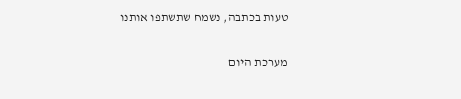טעות בכתבה, נשמח שתשתפו אותנו

מערכת היום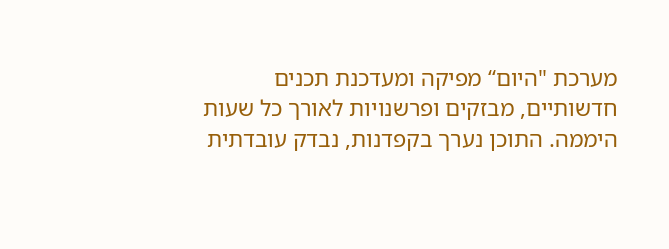מערכת "היום“ מפיקה ומעדכנת תכנים חדשותיים, מבזקים ופרשנויות לאורך כל שעות היממה. התוכן נערך בקפדנות, נבדק עובדתית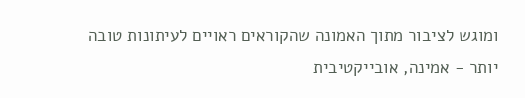ומוגש לציבור מתוך האמונה שהקוראים ראויים לעיתונות טובה יותר - אמינה, אובייקטיבית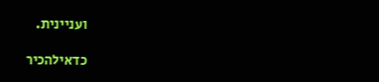ועניינית.

כדאילהכיר